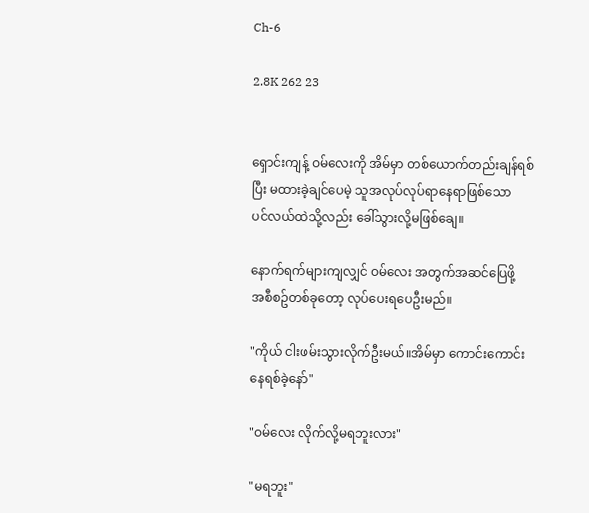Ch-6

2.8K 262 23


ရှောင်းကျန့် ဝမ်လေးကို အိမ်မှာ တစ်ယောက်တည်းချန်ရစ်
ပြီး မထားခဲ့ချင်ပေမဲ့ သူအလုပ်လုပ်ရာနေရာဖြစ်သော
ပင်လယ်ထဲသို့လည်း ခေါ်သွားလို့မဖြစ်ချေ။

နောက်ရက်များကျလျှင် ဝမ်လေး အတွက်အဆင်ပြေဖို့
အစီစဥ်တစ်ခုတော့ လုပ်ပေးရပေဦးမည်။

"ကိုယ် ငါးဖမ်းသွားလိုက်ဦးမယ်။အိမ်မှာ ကောင်းကောင်း
နေရစ်ခဲ့နော်"

"ဝမ်လေး လိုက်လို့မရဘူးလား"

"မရဘူး"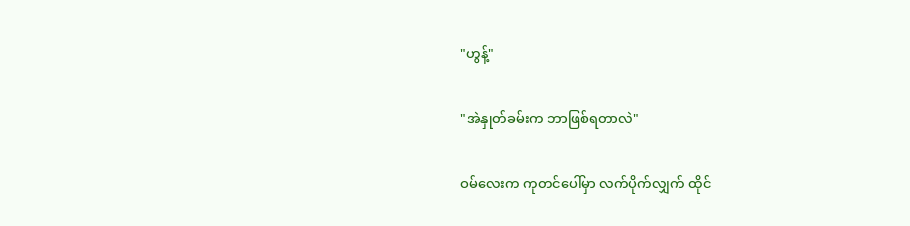"ဟွန့်"

"အဲနှုတ်ခမ်းက ဘာဖြစ်ရတာလဲ"

ဝမ်လေးက ကုတင်ပေါ်မှာ လက်ပိုက်လျှက် ထိုင်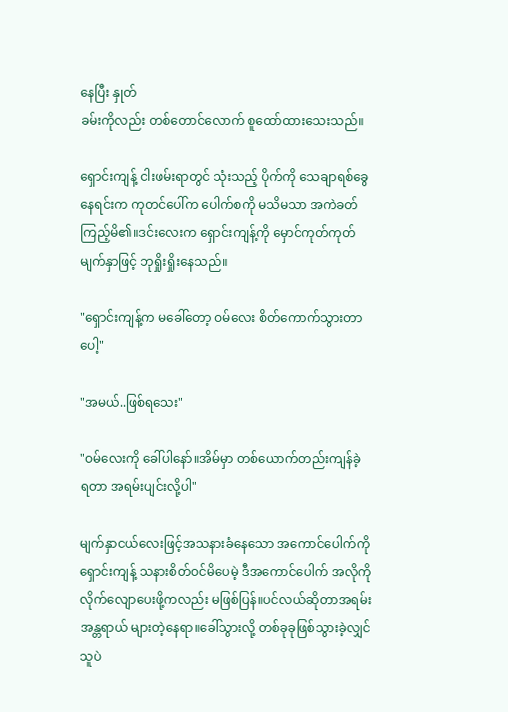နေပြီး နှုတ်
ခမ်းကိုလည်း တစ်တောင်လောက် စူထော်ထားသေးသည်။

ရှောင်းကျန့် ငါးဖမ်းရာတွင် သုံးသည့် ပိုက်ကို သေချာရစ်ခွေ
နေရင်းက ကုတင်ပေါ်က ပေါက်စကို မသိမသာ အကဲခတ်
ကြည့်မိ၏။ဒင်းလေးက ရှောင်းကျန့်ကို မှောင်ကုတ်ကုတ်
မျက်နှာဖြင့် ဘုရှိုးရှိုးနေသည်။

"ရှောင်းကျန့်က မခေါ်တော့ ဝမ်လေး စိတ်ကောက်သွားတာ
ပေါ့"

"အမယ်..ဖြစ်ရသေး"

"ဝမ်လေးကို ခေါ်ပါနော်။အိမ်မှာ တစ်ယောက်တည်းကျန်ခဲ့
ရတာ အရမ်းပျင်းလို့ပါ"

မျက်နှာငယ်လေးဖြင့်အသနားခံနေသော အကောင်ပေါက်ကို
ရှောင်းကျန့် သနားစိတ်ဝင်မိပေမဲ့ ဒီအကောင်ပေါက် အလိုကို
လိုက်လျောပေးဖို့ကလည်း မဖြစ်ပြန်။ပင်လယ်ဆိုတာအရမ်း
အန္တရာယ် များတဲ့နေရာ။ခေါ်သွားလို့ တစ်ခုခုဖြစ်သွားခဲ့လျှင်
သူပဲ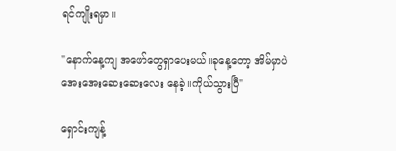ရင်ကျိုးရမှာ။

"နောက်နေ့ကျ အဖော်တွေရှာပေးမယ်။ခုနေ့တော့ အိမ်မှာပဲ
အေးအေးဆေးဆေးလေး နေခဲ့။ကိုယ်သွားပြီ"

ရှောင်းကျန့်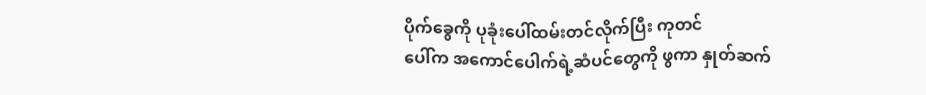ပိုက်ခွေကို ပုခုံးပေါ်ထမ်းတင်လိုက်ပြီး ကုတင်
ပေါ်က အကောင်ပေါက်ရဲ့ဆံပင်တွေကို ဖွကာ နှုတ်ဆက်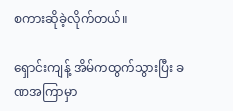စကားဆိုခဲ့လိုက်တယ်။

ရှောင်းကျန့် အိမ်ကထွက်သွားပြီး ခဏအကြာမှာ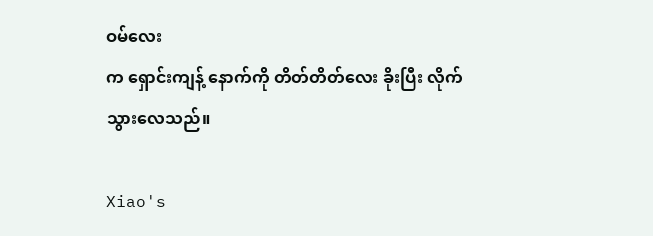ဝမ်လေး
က ရှောင်းကျန့် နောက်ကို တိတ်တိတ်လေး ခိုးပြီး လိုက်
သွားလေသည်။

Xiao's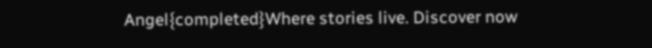Angel{completed}Where stories live. Discover now